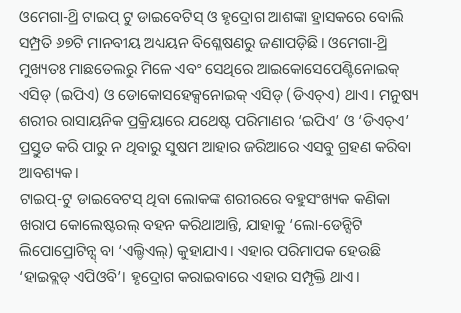ଓମେଗା-ଥ୍ରି ଟାଇପ୍ ଟୁ ଡାଇବେଟିସ୍ ଓ ହୃଦ୍ରୋଗ ଆଶଙ୍କା ହ୍ରାସକରେ ବୋଲି ସମ୍ପ୍ରତି ୬୭ଟି ମାନବୀୟ ଅଧ୍ୟୟନ ବିଶ୍ଳେଷଣରୁ ଜଣାପଡ଼ିଛି। ଓମେଗା-ଥ୍ରି ମୁଖ୍ୟତଃ ମାଛତେଲରୁ ମିଳେ ଏବଂ ସେଥିରେ ଆଇକୋସେପେଣ୍ଟିନୋଇକ୍ ଏସିଡ୍ (ଇପିଏ) ଓ ଡୋକୋସହେକ୍ସନୋଇକ୍ ଏସିଡ୍ (ଡିଏଚ୍ଏ) ଥାଏ। ମନୁଷ୍ୟ ଶରୀର ରାସାୟନିକ ପ୍ରକ୍ରିୟାରେ ଯଥେଷ୍ଟ ପରିମାଣର ‘ଇପିଏ’ ଓ ‘ଡିଏଚ୍ଏ’ ପ୍ରସ୍ତୁତ କରି ପାରୁ ନ ଥିବାରୁ ସୁଷମ ଆହାର ଜରିଆରେ ଏସବୁ ଗ୍ରହଣ କରିବା ଆବଶ୍ୟକ।
ଟାଇପ୍-ଟୁ ଡାଇବେଟସ୍ ଥିବା ଲୋକଙ୍କ ଶରୀରରେ ବହୁସଂଖ୍ୟକ କଣିକା ଖରାପ କୋଲେଷ୍ଟରଲ୍ ବହନ କରିଥାଆନ୍ତି, ଯାହାକୁ ‘ଲୋ-ଡେନ୍ସିଟି ଲିପୋପ୍ରୋଟିନ୍ସ୍ ବା ‘ଏଲ୍ଡିଏଲ୍) କୁହାଯାଏ। ଏହାର ପରିମାପକ ହେଉଛି ‘ହାଇବ୍ଲଡ୍ ଏପିଓବି’। ହୃଦ୍ରୋଗ କରାଇବାରେ ଏହାର ସମ୍ପୃକ୍ତି ଥାଏ।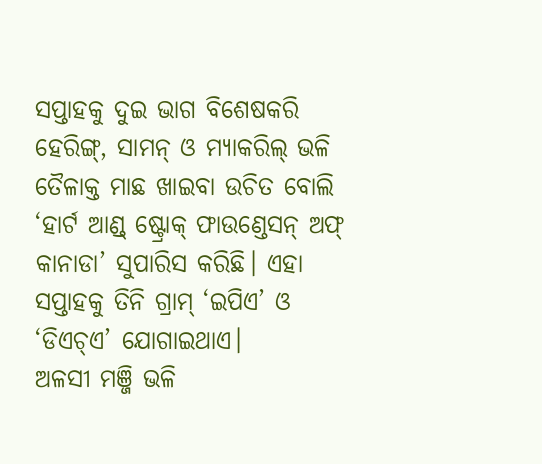ସପ୍ତାହକୁ ଦୁଇ ଭାଗ ବିଶେଷକରି ହେରିଙ୍ଗ୍, ସାମନ୍ ଓ ମ୍ୟାକରିଲ୍ ଭଳି ତୈଳାକ୍ତ ମାଛ ଖାଇବା ଉଚିତ ବୋଲି ‘ହାର୍ଟ ଆଣ୍ଡ୍ ଷ୍ଟ୍ରୋକ୍ ଫାଉଣ୍ଡେସନ୍ ଅଫ୍ କାନାଡା’ ସୁପାରିସ କରିଛି। ଏହା ସପ୍ତାହକୁ ତିନି ଗ୍ରାମ୍ ‘ଇପିଏ’ ଓ ‘ଡିଏଚ୍ଏ’ ଯୋଗାଇଥାଏ।
ଅଳସୀ ମଞ୍ଜି ଭଳି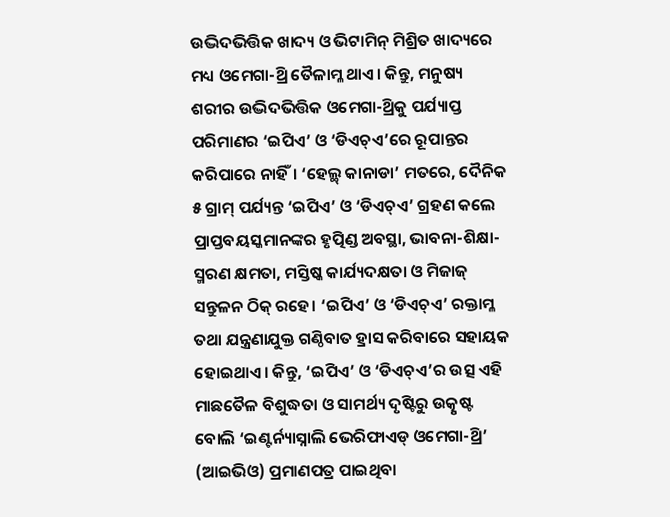ଉଦ୍ଭିଦଭିତ୍ତିକ ଖାଦ୍ୟ ଓ ଭିଟାମିନ୍ ମିଶ୍ରିତ ଖାଦ୍ୟରେ ମଧ୍ୟ ଓମେଗା-ଥ୍ରି ତୈଳାମ୍ଳ ଥାଏ। କିନ୍ତୁ, ମନୁଷ୍ୟ ଶରୀର ଉଦ୍ଭିଦଭିତ୍ତିକ ଓମେଗା-ଥ୍ରିକୁ ପର୍ଯ୍ୟାପ୍ତ ପରିମାଣର ‘ଇପିଏ’ ଓ ‘ଡିଏଚ୍ଏ’ରେ ରୂପାନ୍ତର କରିପାରେ ନାହିଁ। ‘ହେଲ୍ଥ୍ କାନାଡା’ ମତରେ, ଦୈନିକ ୫ ଗ୍ରାମ୍ ପର୍ଯ୍ୟନ୍ତ ‘ଇପିଏ’ ଓ ‘ଡିଏଚ୍ଏ’ ଗ୍ରହଣ କଲେ ପ୍ରାପ୍ତବୟସ୍କମାନଙ୍କର ହୃତ୍ପିଣ୍ଡ ଅବସ୍ଥା, ଭାବନା-ଶିକ୍ଷା-ସ୍ମରଣ କ୍ଷମତା, ମସ୍ତିଷ୍କ କାର୍ଯ୍ୟଦକ୍ଷତା ଓ ମିଜାଜ୍ ସନ୍ତୁଳନ ଠିକ୍ ରହେ। ‘ଇପିଏ’ ଓ ‘ଡିଏଚ୍ଏ’ ରକ୍ତାମ୍ଳ ତଥା ଯନ୍ତ୍ରଣାଯୁକ୍ତ ଗଣ୍ଠିବାତ ହ୍ରାସ କରିବାରେ ସହାୟକ ହୋଇଥାଏ। କିନ୍ତୁ, ‘ଇପିଏ’ ଓ ‘ଡିଏଚ୍ଏ’ର ଉତ୍ସ ଏହି ମାଛତୈଳ ବିଶୁଦ୍ଧତା ଓ ସାମର୍ଥ୍ୟ ଦୃଷ୍ଟିରୁ ଉତ୍କୃଷ୍ଟ ବୋଲି ‘ଇଣ୍ଟର୍ନ୍ୟାସ୍ନାଲି ଭେରିଫାଏଡ୍ ଓମେଗା-ଥ୍ରି’ (ଆଇଭିଓ) ପ୍ରମାଣପତ୍ର ପାଇଥିବା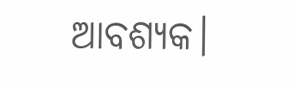ଆବଶ୍ୟକ।